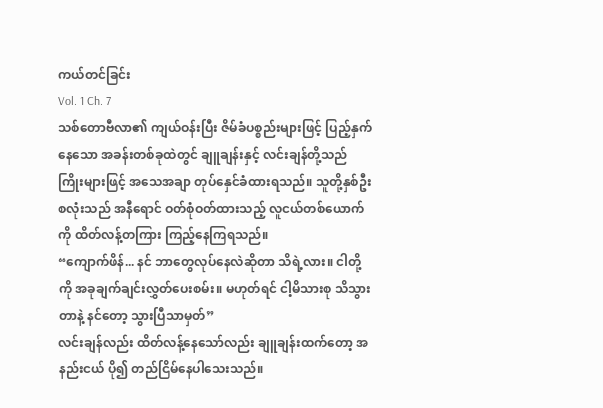ကယ်တင်ခြင်း
Vol. 1 Ch. 7
သစ်တောဗီလာ၏ ကျယ်ဝန်းပြီး ဇိမ်ခံပစ္စည်းများဖြင့် ပြည့်နှက်နေသော အခန်းတစ်ခုထဲတွင် ချူချန်းနှင့် လင်းချန်တို့သည် ကြိုးများဖြင့် အသေအချာ တုပ်နှေင်ခံထားရသည်။ သူတို့နှစ်ဦးစလုံးသည် အနီရောင် ဝတ်စုံဝတ်ထားသည့် လူငယ်တစ်ယောက်ကို ထိတ်လန့်တကြား ကြည့်နေကြရသည်။
“ကျောက်ဖိန်... နင် ဘာတွေလုပ်နေလဲဆိုတာ သိရဲ့လား။ ငါတို့ကို အခုချက်ချင်းလွှတ်ပေးစမ်း။ မဟုတ်ရင် ငါ့မိသားစု သိသွားတာနဲ့ နင်တော့ သွားပြီသာမှတ်”
လင်းချန်လည်း ထိတ်လန့်နေသော်လည်း ချူချန်းထက်တော့ အနည်းငယ် ပို၍ တည်ငြိမ်နေပါသေးသည်။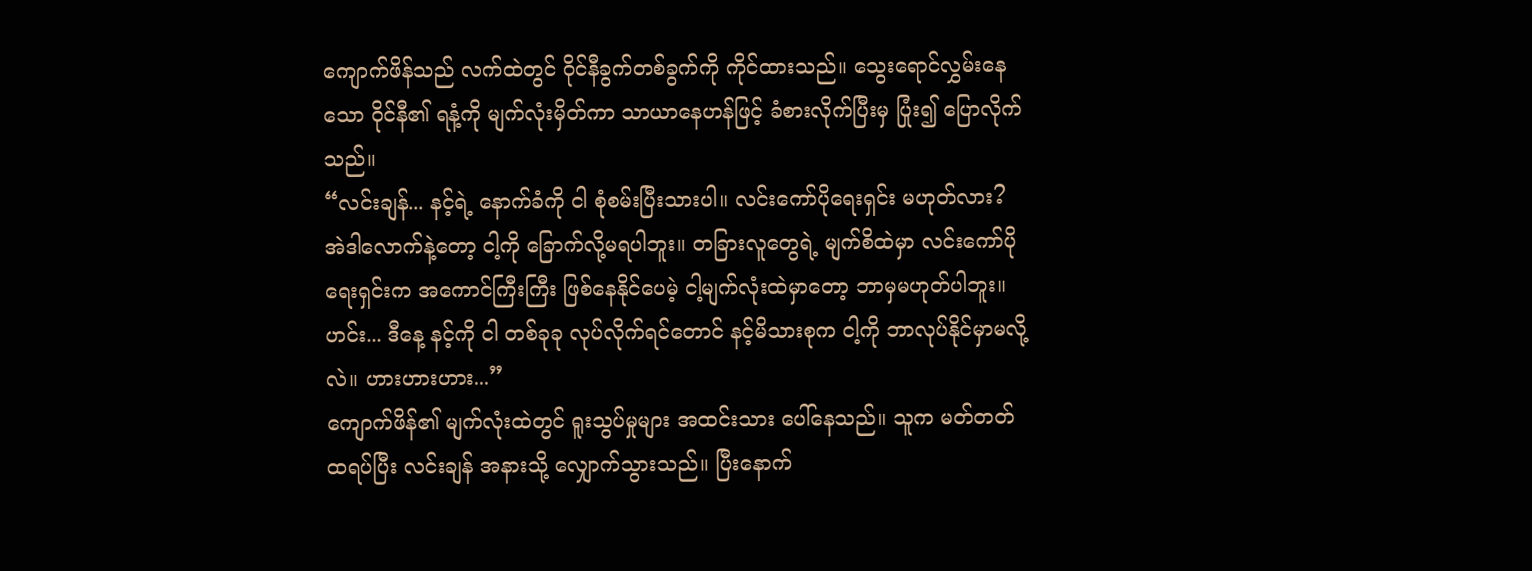ကျောက်ဖိန်သည် လက်ထဲတွင် ဝိုင်နီခွက်တစ်ခွက်ကို ကိုင်ထားသည်။ သွေးရောင်လွှမ်းနေသော ဝိုင်နီ၏ ရနံ့ကို မျက်လုံးမှိတ်ကာ သာယာနေဟန်ဖြင့် ခံစားလိုက်ပြီးမှ ပြုံး၍ ပြောလိုက်သည်။
“လင်းချန်... နင့်ရဲ့ နောက်ခံကို ငါ စုံစမ်းပြီးသားပါ။ လင်းကော်ပိုရေးရှင်း မဟုတ်လား? အဲဒါလောက်နဲ့တော့ ငါ့ကို ခြောက်လို့မရပါဘူး။ တခြားလူတွေရဲ့ မျက်စိထဲမှာ လင်းကော်ပိုရေးရှင်းက အကောင်ကြီးကြီး ဖြစ်နေနိုင်ပေမဲ့ ငါ့မျက်လုံးထဲမှာတော့ ဘာမှမဟုတ်ပါဘူး။ ဟင်း... ဒီနေ့ နင့်ကို ငါ တစ်ခုခု လုပ်လိုက်ရင်တောင် နင့်မိသားစုက ငါ့ကို ဘာလုပ်နိုင်မှာမလို့လဲ။ ဟားဟားဟား...”
ကျောက်ဖိန်၏ မျက်လုံးထဲတွင် ရူးသွပ်မှုများ အထင်းသား ပေါ်နေသည်။ သူက မတ်တတ်ထရပ်ပြီး လင်းချန် အနားသို့ လျှောက်သွားသည်။ ပြီးနောက်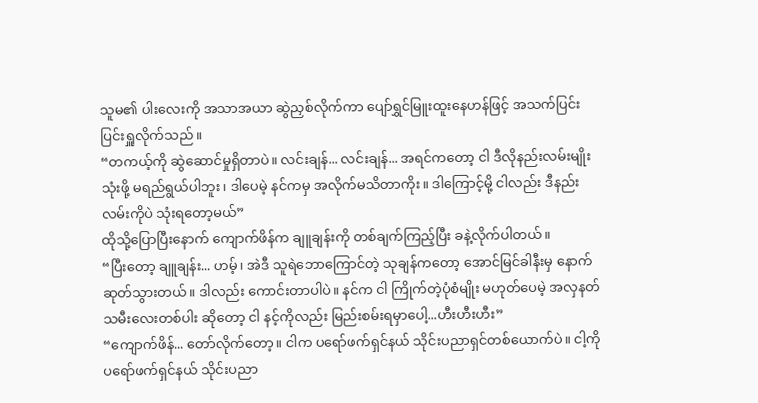သူမ၏ ပါးလေးကို အသာအယာ ဆွဲညှစ်လိုက်ကာ ပျော်ရွှင်မြူးထူးနေဟန်ဖြင့် အသက်ပြင်းပြင်းရှူလိုက်သည်။
“တကယ့်ကို ဆွဲဆောင်မှုရှိတာပဲ။ လင်းချန်... လင်းချန်... အရင်ကတော့ ငါ ဒီလိုနည်းလမ်းမျိုး သုံးဖို့ မရည်ရွယ်ပါဘူး၊ ဒါပေမဲ့ နင်ကမှ အလိုက်မသိတာကိုး။ ဒါကြောင့်မို့ ငါလည်း ဒီနည်းလမ်းကိုပဲ သုံးရတော့မယ်”
ထိုသို့ပြောပြီးနောက် ကျောက်ဖိန်က ချူချန်းကို တစ်ချက်ကြည့်ပြီး ခနဲ့လိုက်ပါတယ်။
“ပြီးတော့ ချူချန်း... ဟမ့်၊ အဲဒီ သူရဲဘောကြောင်တဲ့ သုချန်ကတော့ အောင်မြင်ခါနီးမှ နောက်ဆုတ်သွားတယ်။ ဒါလည်း ကောင်းတာပါပဲ။ နင်က ငါ ကြိုက်တဲ့ပုံစံမျိုး မဟုတ်ပေမဲ့ အလှနတ်သမီးလေးတစ်ပါး ဆိုတော့ ငါ နင့်ကိုလည်း မြည်းစမ်းရမှာပေါ့...ဟီးဟီးဟီး”
“ကျောက်ဖိန်... တော်လိုက်တော့။ ငါက ပရော်ဖက်ရှင်နယ် သိုင်းပညာရှင်တစ်ယောက်ပဲ။ ငါ့ကို ပရော်ဖက်ရှင်နယ် သိုင်းပညာ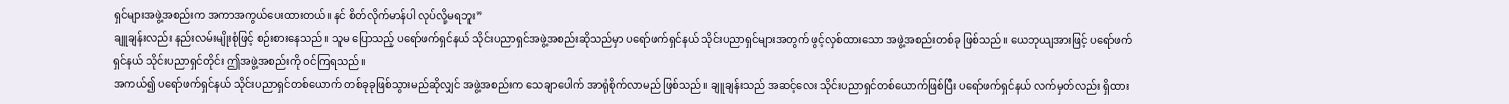ရှင်များအဖွဲ့အစည်းက အကာအကွယ်ပေးထားတယ်။ နင် စိတ်လိုက်မာန်ပါ လုပ်လို့မရဘူး”
ချူချန်းလည်း နည်းလမ်းမျိုးစုံဖြင့် စဉ်းစားနေသည်။ သူမ ပြောသည့် ပရော်ဖက်ရှင်နယ် သိုင်းပညာရှင်အဖွဲ့အစည်းဆိုသည်မှာ ပရော်ဖက်ရှင်နယ် သိုင်းပညာရှင်များအတွက် ဖွင့်လှစ်ထားသော အဖွဲ့အစည်းတစ်ခု ဖြစ်သည်။ ယေဘုယျအားဖြင့် ပရော်ဖက်ရှင်နယ် သိုင်းပညာရှင်တိုင်း ဤအဖွဲ့အစည်းကို ဝင်ကြရသည်။
အကယ်၍ ပရော်ဖက်ရှင်နယ် သိုင်းပညာရှင်တစ်ယောက် တစ်ခုခုဖြစ်သွားမည်ဆိုလျှင် အဖွဲ့အစည်းက သေချာပေါက် အာရုံစိုက်လာမည် ဖြစ်သည်။ ချူချန်းသည် အဆင့်လေး သိုင်းပညာရှင်တစ်ယောက်ဖြစ်ပြီး ပရော်ဖက်ရှင်နယ် လက်မှတ်လည်း ရှိထား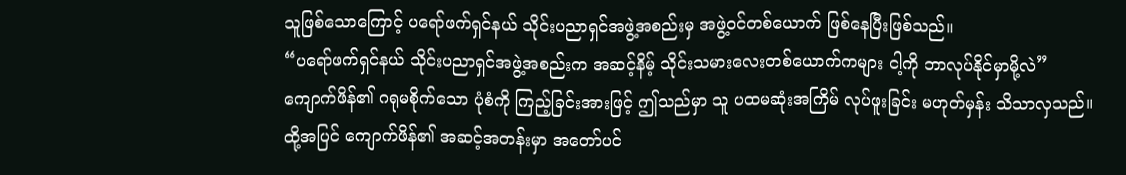သူဖြစ်သောကြောင့် ပရော်ဖက်ရှင်နယ် သိုင်းပညာရှင်အဖွဲ့အစည်းမှ အဖွဲ့ဝင်တစ်ယောက် ဖြစ်နေပြီးဖြစ်သည်။
“ပရော်ဖက်ရှင်နယ် သိုင်းပညာရှင်အဖွဲ့အစည်းက အဆင့်နိမ့် သိုင်းသမားလေးတစ်ယောက်ကများ ငါ့ကို ဘာလုပ်နိုင်မှာမို့လဲ”
ကျောက်ဖိန်၏ ဂရုမစိုက်သော ပုံစံကို ကြည့်ခြင်းအားဖြင့် ဤသည်မှာ သူ ပထမဆုံးအကြိမ် လုပ်ဖူးခြင်း မဟုတ်မှန်း သိသာလှသည်။
ထို့အပြင် ကျောက်ဖိန်၏ အဆင့်အတန်းမှာ အတော်ပင်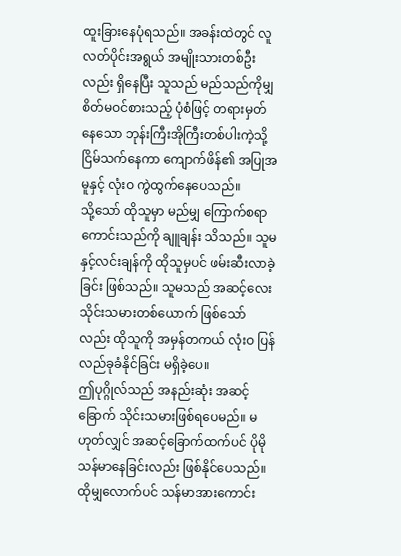ထူးခြားနေပုံရသည်။ အခန်းထဲတွင် လူလတ်ပိုင်းအရွယ် အမျိုးသားတစ်ဦးလည်း ရှိနေပြီး သူသည် မည်သည်ကိုမျှ စိတ်မဝင်စားသည့် ပုံစံဖြင့် တရားမှတ်နေသော ဘုန်းကြီးအိုကြီးတစ်ပါးကဲ့သို့ ငြိမ်သက်နေကာ ကျောက်ဖိန်၏ အပြုအမူနှင့် လုံးဝ ကွဲထွက်နေပေသည်။
သို့သော် ထိုသူမှာ မည်မျှ ကြောက်စရာကောင်းသည်ကို ချူချန်း သိသည်။ သူမနှင့်လင်းချန်ကို ထိုသူမှပင် ဖမ်းဆီးလာခဲ့ခြင်း ဖြစ်သည်။ သူမသည် အဆင့်လေး သိုင်းသမားတစ်ယောက် ဖြစ်သော်လည်း ထိုသူကို အမှန်တကယ် လုံးဝ ပြန်လည်ခုခံနိုင်ခြင်း မရှိခဲ့ပေ။
ဤပုဂ္ဂိုလ်သည် အနည်းဆုံး အဆင့်ခြောက် သိုင်းသမားဖြစ်ရပေမည်။ မဟုတ်လျှင် အဆင့်ခြောက်ထက်ပင် ပိုမို သန်မာနေခြင်းလည်း ဖြစ်နိုင်ပေသည်။
ထိုမျှလောက်ပင် သန်မာအားကောင်း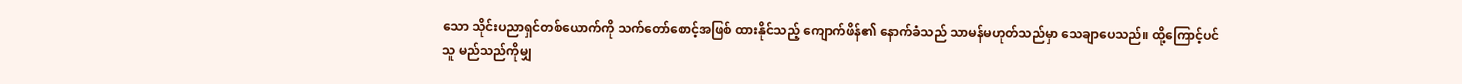သော သိုင်းပညာရှင်တစ်ယောက်ကို သက်တော်စောင့်အဖြစ် ထားနိုင်သည့် ကျောက်ဖိန်၏ နောက်ခံသည် သာမန်မဟုတ်သည်မှာ သေချာပေသည်။ ထို့ကြောင့်ပင် သူ မည်သည်ကိုမျှ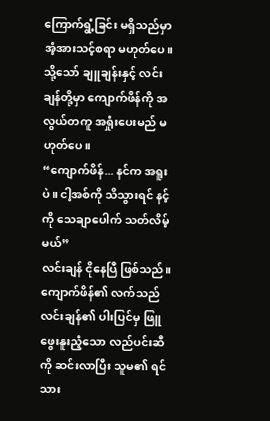ကြောက်ရွံ့ခြင်း မရှိသည်မှာ အံ့အားသင့်စရာ မဟုတ်ပေ။ သို့သော် ချူချန်းနှင့် လင်းချန်တို့မှာ ကျောက်ဖိန်ကို အလွယ်တကူ အရှုံးပေးမည် မဟုတ်ပေ။
“ကျောက်ဖိန်... နင်က အရူးပဲ။ ငါ့အစ်ကို သိသွားရင် နင့်ကို သေချာပေါက် သတ်လိမ့်မယ်”
လင်းချန် ငိုနေပြီ ဖြစ်သည်။ ကျောက်ဖိန်၏ လက်သည် လင်းချန်၏ ပါးပြင်မှ ဖြူဖွေးနူးညံ့သော လည်ပင်းဆီကို ဆင်းလာပြီး သူမ၏ ရင်သား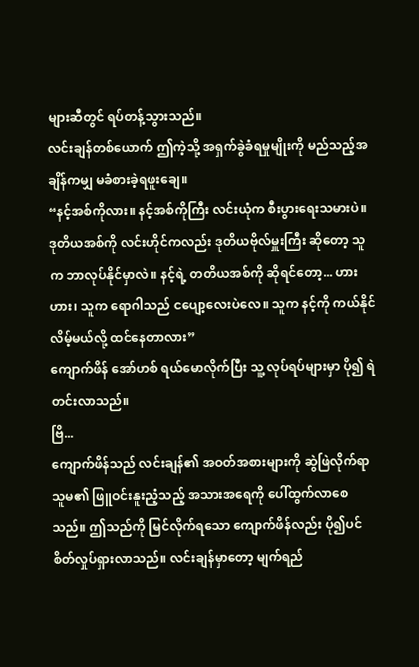များဆီတွင် ရပ်တန့်သွားသည်။
လင်းချန်တစ်ယောက် ဤကဲ့သို့ အရှက်ခွဲခံရမှုမျိုးကို မည်သည့်အချိန်ကမျှ မခံစားခဲ့ရဖူးချေ။
“နင့်အစ်ကိုလား။ နင့်အစ်ကိုကြီး လင်းယုံက စီးပွားရေးသမားပဲ။ ဒုတိယအစ်ကို လင်းဟိုင်ကလည်း ဒုတိယဗိုလ်မှူးကြီး ဆိုတော့ သူက ဘာလုပ်နိုင်မှာလဲ။ နင့်ရဲ့ တတိယအစ်ကို ဆိုရင်တော့... ဟားဟား၊ သူက ရောဂါသည် ငပျော့လေးပဲလေ။ သူက နင့်ကို ကယ်နိုင်လိမ့်မယ်လို့ ထင်နေတာလား”
ကျောက်ဖိန် အော်ဟစ် ရယ်မောလိုက်ပြီး သူ့ လုပ်ရပ်များမှာ ပို၍ ရဲတင်းလာသည်။
ဗြိ...
ကျောက်ဖိန်သည် လင်းချန်၏ အဝတ်အစားများကို ဆွဲဖြဲလိုက်ရာ သူမ၏ ဖြူဝင်းနူးညံ့သည့် အသားအရေကို ပေါ်ထွက်လာစေသည်။ ဤသည်ကို မြင်လိုက်ရသော ကျောက်ဖိန်လည်း ပို၍ပင် စိတ်လှုပ်ရှားလာသည်။ လင်းချန်မှာတော့ မျက်ရည်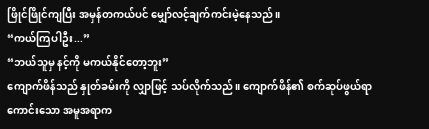ဖြိုင်ဖြိုင်ကျပြီး အမှန်တကယ်ပင် မျှော်လင့်ချက်ကင်းမဲ့နေသည်။
“ကယ်ကြပါဦး...”
“ဘယ်သူမှ နင့်ကို မကယ်နိုင်တော့ဘူး”
ကျောက်ဖိန်သည် နှုတ်ခမ်းကို လျှာဖြင့် သပ်လိုက်သည်။ ကျောက်ဖိန်၏ စက်ဆုပ်ဖွယ်ရာကောင်းသော အမူအရာက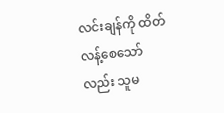လင်းချန်ကို ထိတ်လန့်စေသော်လည်း သူမ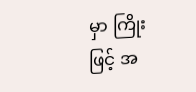မှာ ကြိုးဖြင့် အ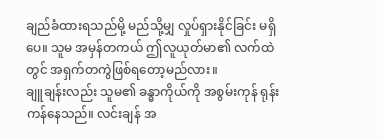ချည်ခံထားရသည်မို့ မည်သို့မျှ လှုပ်ရှားနိုင်ခြင်း မရှိပေ။ သူမ အမှန်တကယ် ဤလူယုတ်မာ၏ လက်ထဲတွင် အရှက်တကွဲဖြစ်ရတော့မည်လား။
ချူချန်းလည်း သူမ၏ ခန္ဓာကိုယ်ကို အစွမ်းကုန် ရုန်းကန်နေသည်။ လင်းချန် အ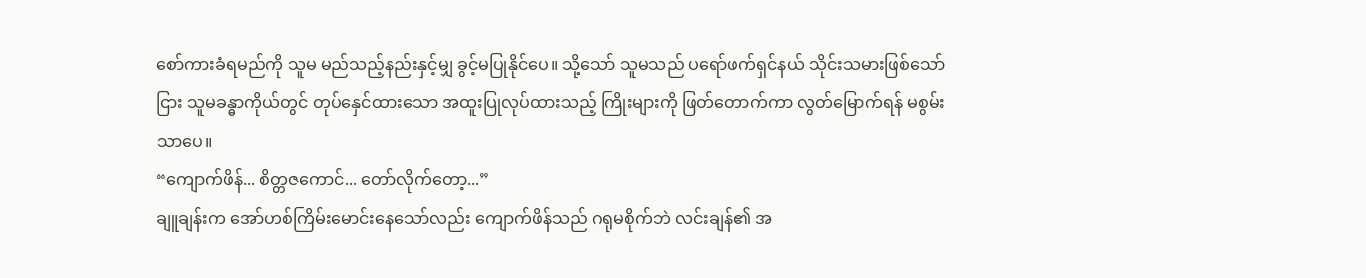စော်ကားခံရမည်ကို သူမ မည်သည့်နည်းနှင့်မျှ ခွင့်မပြုနိုင်ပေ။ သို့သော် သူမသည် ပရော်ဖက်ရှင်နယ် သိုင်းသမားဖြစ်သော်ငြား သူမခန္ဓာကိုယ်တွင် တုပ်နှေင်ထားသော အထူးပြုလုပ်ထားသည့် ကြိုးများကို ဖြတ်တောက်ကာ လွတ်မြောက်ရန် မစွမ်းသာပေ။
“ကျောက်ဖိန်... စိတ္တဇကောင်... တော်လိုက်တော့...”
ချူချန်းက အော်ဟစ်ကြိမ်းမောင်းနေသော်လည်း ကျောက်ဖိန်သည် ဂရုမစိုက်ဘဲ လင်းချန်၏ အ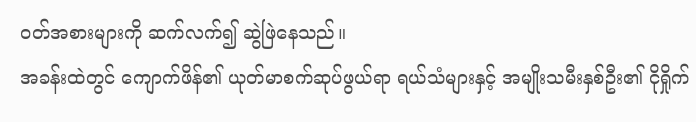ဝတ်အစားများကို ဆက်လက်၍ ဆွဲဖြဲနေသည်။
အခန်းထဲတွင် ကျောက်ဖိန်၏ ယုတ်မာစက်ဆုပ်ဖွယ်ရာ ရယ်သံများနှင့် အမျိုးသမီးနှစ်ဦး၏ ငိုရှိုက်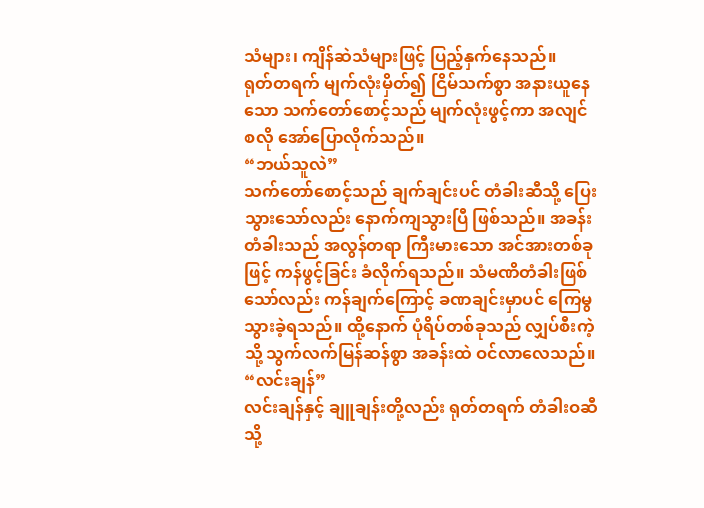သံများ၊ ကျိန်ဆဲသံများဖြင့် ပြည့်နှက်နေသည်။
ရုတ်တရက် မျက်လုံးမှိတ်၍ ငြိမ်သက်စွာ အနားယူနေသော သက်တော်စောင့်သည် မျက်လုံးဖွင့်ကာ အလျင်စလို အော်ပြောလိုက်သည်။
“ဘယ်သူလဲ”
သက်တော်စောင့်သည် ချက်ချင်းပင် တံခါးဆီသို့ ပြေးသွားသော်လည်း နောက်ကျသွားပြီ ဖြစ်သည်။ အခန်းတံခါးသည် အလွန်တရာ ကြီးမားသော အင်အားတစ်ခုဖြင့် ကန်ဖွင့်ခြင်း ခံလိုက်ရသည်။ သံမဏိတံခါးဖြစ်သော်လည်း ကန်ချက်ကြောင့် ခဏချင်းမှာပင် ကြေမွသွားခဲ့ရသည်။ ထို့နောက် ပုံရိပ်တစ်ခုသည် လျှပ်စီးကဲ့သို့ သွက်လက်မြန်ဆန်စွာ အခန်းထဲ ဝင်လာလေသည်။
“လင်းချန်”
လင်းချန်နှင့် ချူချန်းတို့လည်း ရုတ်တရက် တံခါးဝဆီသို့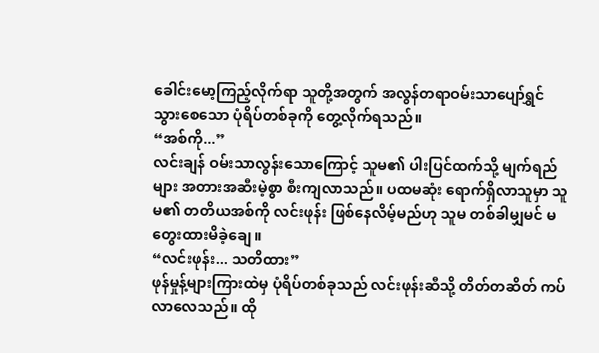ခေါင်းမော့ကြည့်လိုက်ရာ သူတို့အတွက် အလွန်တရာဝမ်းသာပျော်ရွှင်သွားစေသော ပုံရိပ်တစ်ခုကို တွေ့လိုက်ရသည်။
“အစ်ကို...”
လင်းချန် ဝမ်းသာလွန်းသောကြောင့် သူမ၏ ပါးပြင်ထက်သို့ မျက်ရည်များ အတားအဆီးမဲ့စွာ စီးကျလာသည်။ ပထမဆုံး ရောက်ရှိလာသူမှာ သူမ၏ တတိယအစ်ကို လင်းဖုန်း ဖြစ်နေလိမ့်မည်ဟု သူမ တစ်ခါမျှမင် မတွေးထားမိခဲ့ချေ။
“လင်းဖုန်း... သတိထား”
ဖုန်မှုန့်များကြားထဲမှ ပုံရိပ်တစ်ခုသည် လင်းဖုန်းဆီသို့ တိတ်တဆိတ် ကပ်လာလေသည်။ ထို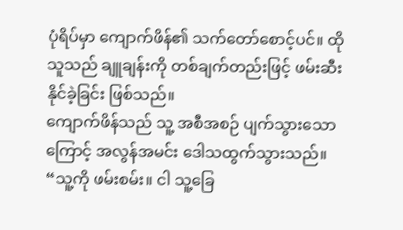ပုံရိပ်မှာ ကျောက်ဖိန်၏ သက်တော်စောင့်ပင်။ ထိုသူသည် ချူချန်းကို တစ်ချက်တည်းဖြင့် ဖမ်းဆီးနိုင်ခဲ့ခြင်း ဖြစ်သည်။
ကျောက်ဖိန်သည် သူ့ အစီအစဉ် ပျက်သွားသောကြောင့် အလွန်အမင်း ဒေါသထွက်သွားသည်။
“သူ့ကို ဖမ်းစမ်း။ ငါ သူ့ခြေ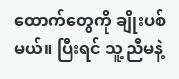ထောက်တွေကို ချိုးပစ်မယ်။ ပြီးရင် သူ့ညီမနဲ့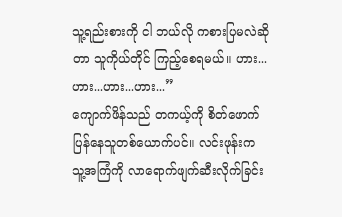သူ့ရည်းစားကို ငါ ဘယ်လို ကစားပြမလဲဆိုတာ သူကိုယ်တိုင် ကြည့်စေရမယ်။ ဟား...ဟား...ဟား...ဟား...”
ကျောက်ဖိန်သည် တကယ့်ကို စိတ်ဖောက်ပြန်နေသူတစ်ယောက်ပင်။ လင်းဖုန်းက သူ့အကြံကို လာရောက်ဖျက်ဆီးလိုက်ခြင်း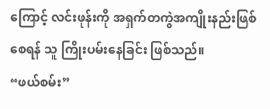ကြောင့် လင်းဖုန်းကို အရှက်တကွဲအကျိုးနည်းဖြစ်စေရန် သူ ကြိုးပမ်းနေခြင်း ဖြစ်သည်။
“ဖယ်စမ်း”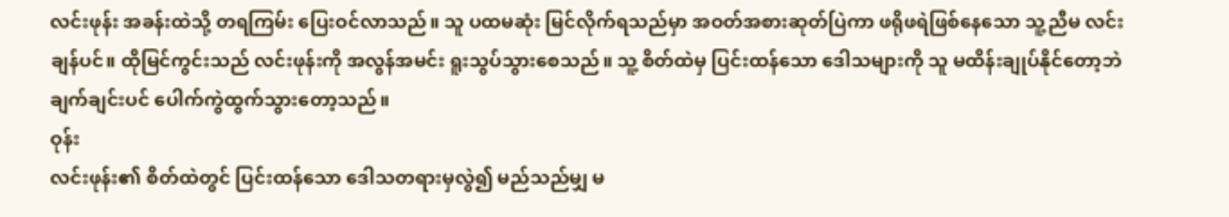လင်းဖုန်း အခန်းထဲသို့ တရကြမ်း ပြေးဝင်လာသည်။ သူ ပထမဆုံး မြင်လိုက်ရသည်မှာ အဝတ်အစားဆုတ်ပြဲကာ ဖရိုဖရဲဖြစ်နေသော သူ့ညီမ လင်းချန်ပင်။ ထိုမြင်ကွင်းသည် လင်းဖုန်းကို အလွန်အမင်း ရူးသွပ်သွားစေသည်။ သူ့ စိတ်ထဲမှ ပြင်းထန်သော ဒေါသများကို သူ မထိန်းချုပ်နိုင်တော့ဘဲ ချက်ချင်းပင် ပေါက်ကွဲထွက်သွားတော့သည်။
ဝုန်း
လင်းဖုန်း၏ စိတ်ထဲတွင် ပြင်းထန်သော ဒေါသတရားမှလွဲ၍ မည်သည်မျှ မ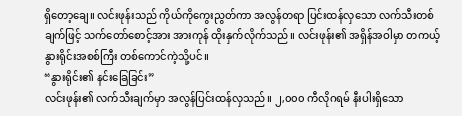ရှိတော့ချေ။ လင်းဖုန်းသည် ကိုယ်ကိုကွေးညွတ်ကာ အလွန်တရာ ပြင်းထန်လှသော လက်သီးတစ်ချက်ဖြင့် သက်တော်စောင့်အား အားကုန် ထိုးနှက်လိုက်သည်။ လင်းဖုန်း၏ အရှိန်အဝါမှာ တကယ့် နွားရိုင်းအစစ်ကြီး တစ်ကောင်ကဲ့သို့ပင်။
“နွားရိုင်း၏ နင်းခြေခြင်း”
လင်းဖုန်း၏ လက်သီးချက်မှာ အလွန်ပြင်းထန်လှသည်။ ၂,၀၀၀ ကီလိုဂရမ် နီးပါးရှိသော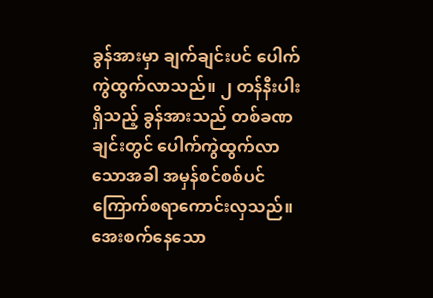ခွန်အားမှာ ချက်ချင်းပင် ပေါက်ကွဲထွက်လာသည်။ ၂ တန်နီးပါးရှိသည့် ခွန်အားသည် တစ်ခဏချင်းတွင် ပေါက်ကွဲထွက်လာသောအခါ အမှန်စင်စစ်ပင် ကြောက်စရာကောင်းလှသည်။ အေးစက်နေသော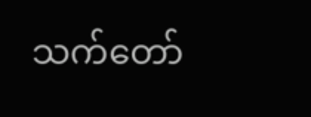သက်တော်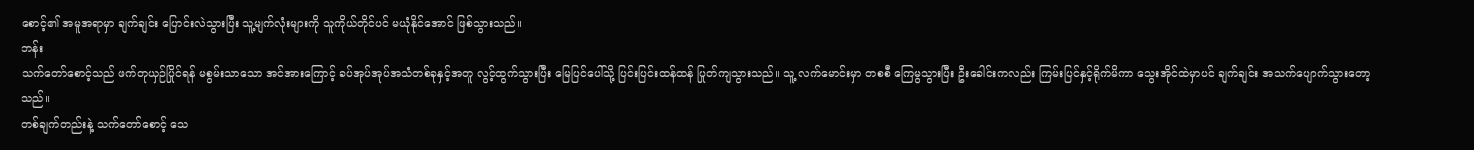စောင့်၏ အမူအရာမှာ ချက်ချင်း ပြောင်းလဲသွားပြီး သူ့မျက်လုံးများကို သူကိုယ်တိုင်ပင် မယုံနိုင်အောင် ဖြစ်သွားသည်။
ဘန်း
သက်တော်စောင့်သည် ဖက်တုယှဉ်ပြိုင်ရန် မစွမ်းသာသော အင်အားကြောင့် ခပ်အုပ်အုပ်အသံတစ်ခုနှင့်အတူ လွင့်ထွက်သွားပြီး မြေပြင်ပေါ်သို့ ပြင်းပြင်းထန်ထန် ပြုတ်ကျသွားသည်။ သူ့ လက်မောင်းမှာ တစစီ ကြေမွသွားပြီး ဦးခေါင်းကလည်း ကြမ်းပြင်နှင့်ရိုက်မိကာ သွေးအိုင်ထဲမှာပင် ချက်ချင်း အသက်ပျောက်သွားတော့သည်။
တစ်ချက်တည်းနဲ့ သက်တော်စောင့် သေ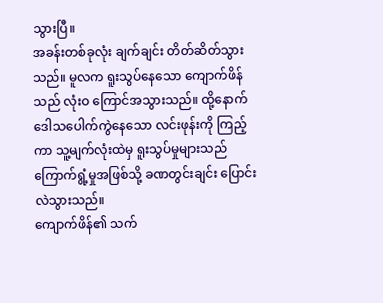သွားပြီ။
အခန်းတစ်ခုလုံး ချက်ချင်း တိတ်ဆိတ်သွားသည်။ မူလက ရူးသွပ်နေသော ကျောက်ဖိန်သည် လုံးဝ ကြောင်အသွားသည်။ ထို့နောက် ဒေါသပေါက်ကွဲနေသော လင်းဖုန်းကို ကြည့်ကာ သူ့မျက်လုံးထဲမှ ရူးသွပ်မှုများသည် ကြောက်ရွံ့မှုအဖြစ်သို့ ခဏတွင်းချင်း ပြောင်းလဲသွားသည်။
ကျောက်ဖိန်၏ သက်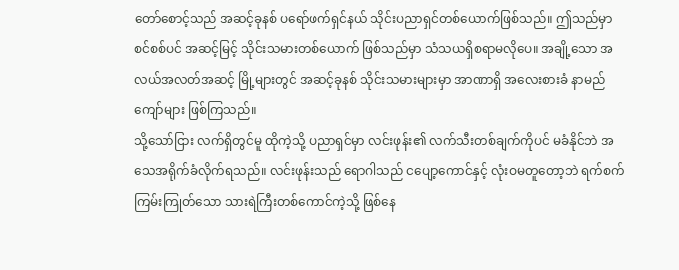တော်စောင့်သည် အဆင့်ခုနစ် ပရော်ဖက်ရှင်နယ် သိုင်းပညာရှင်တစ်ယောက်ဖြစ်သည်။ ဤသည်မှာ စင်စစ်ပင် အဆင့်မြင့် သိုင်းသမားတစ်ယောက် ဖြစ်သည်မှာ သံသယရှိစရာမလိုပေ။ အချို့သော အလယ်အလတ်အဆင့် မြို့များတွင် အဆင့်ခုနစ် သိုင်းသမားများမှာ အာဏာရှိ အလေးစားခံ နာမည်ကျော်များ ဖြစ်ကြသည်။
သို့သော်ငြား လက်ရှိတွင်မူ ထိုကဲ့သို့ ပညာရှင်မှာ လင်းဖုန်း၏ လက်သီးတစ်ချက်ကိုပင် မခံနိုင်ဘဲ အသေအရိုက်ခံလိုက်ရသည်။ လင်းဖုန်းသည် ရောဂါသည် ငပျော့ကောင်နှင့် လုံးဝမတူတော့ဘဲ ရက်စက်ကြမ်းကြုတ်သော သားရဲကြီးတစ်ကောင်ကဲ့သို့ ဖြစ်နေ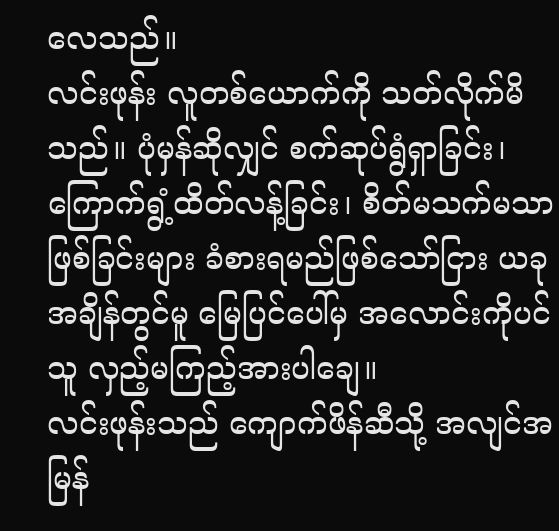လေသည်။
လင်းဖုန်း လူတစ်ယောက်ကို သတ်လိုက်မိသည်။ ပုံမှန်ဆိုလျှင် စက်ဆုပ်ရွံရှာခြင်း၊ ကြောက်ရွံ့ထိတ်လန့်ခြင်း၊ စိတ်မသက်မသာဖြစ်ခြင်းများ ခံစားရမည်ဖြစ်သော်ငြား ယခုအချိန်တွင်မူ မြေပြင်ပေါ်မှ အလောင်းကိုပင် သူ လှည့်မကြည့်အားပါချေ။
လင်းဖုန်းသည် ကျောက်ဖိန်ဆီသို့ အလျင်အမြန်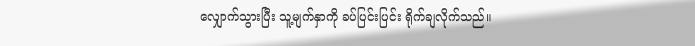လျှောက်သွားပြီး သူ့မျက်နှာကို ခပ်ပြင်းပြင်း ရိုက်ချလိုက်သည်။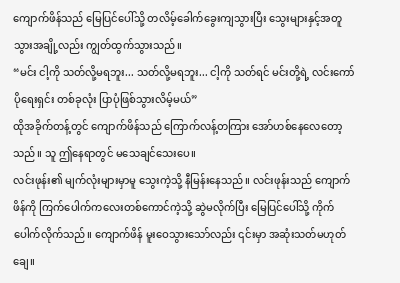ကျောက်ဖိန်သည် မြေပြင်ပေါ်သို့ တလိမ့်ခေါက်ခွေးကျသွားပြီး သွေးများနှင့်အတူ သွားအချို့လည်း ကျွတ်ထွက်သွားသည်။
“မင်း ငါ့ကို သတ်လို့မရဘူး... သတ်လို့မရဘူး... ငါ့ကို သတ်ရင် မင်းတို့ရဲ့ လင်းကော်ပိုရေးရှင်း တစ်ခုလုံး ပြာပုံဖြစ်သွားလိမ့်မယ်”
ထိုအခိုက်တန့်တွင် ကျောက်ဖိန်သည် ကြောက်လန့်တကြား အော်ဟစ်နေလေတော့သည်။ သူ ဤနေရာတွင် မသေချင်သေးပေ။
လင်းဖုန်း၏ မျက်လုံးများမှာမူ သွေးကဲ့သို့ နီမြန်းနေသည်။ လင်းဖုန်းသည် ကျောက်ဖိန်ကို ကြက်ပေါက်ကလေးတစ်ကောင်ကဲ့သို့ ဆွဲမလိုက်ပြီး မြေပြင်ပေါ်သို့ ကိုက်ပေါက်လိုက်သည်။ ကျောက်ဖိန် မူးဝေသွားသော်လည်း ၎င်းမှာ အဆုံးသတ်မဟုတ်ချေ။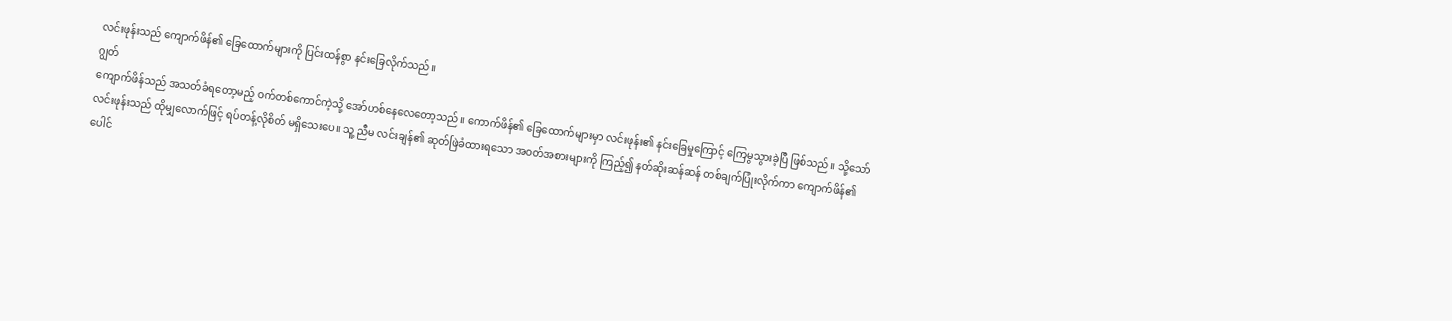လင်းဖုန်းသည် ကျောက်ဖိန်၏ ခြေထောက်များကို ပြင်းထန်စွာ နင်းခြေလိုက်သည်။
ဂျွတ်
ကျောက်ဖိန်သည် အသတ်ခံရတော့မည့် ဝက်တစ်ကောင်ကဲ့သို့ အော်ဟစ်နေလေတော့သည်။ ကောက်ဖိန်၏ ခြေထောက်များမှာ လင်းဖုန်း၏ နင်းခြေမှုကြောင့် ကြေမွသွားခဲ့ပြီ ဖြစ်သည်။ သို့သော် လင်းဖုန်းသည် ထိုမျှလောက်ဖြင့် ရပ်တန့်လိုစိတ် မရှိသေးပေ။ သူ့ ညီမ လင်းချန်၏ ဆုတ်ဖြဲခံထားရသော အဝတ်အစားများကို ကြည့်၍ နတ်ဆိုးဆန်ဆန် တစ်ချက်ပြုံးလိုက်ကာ ကျောက်ဖိန်၏ ပေါင်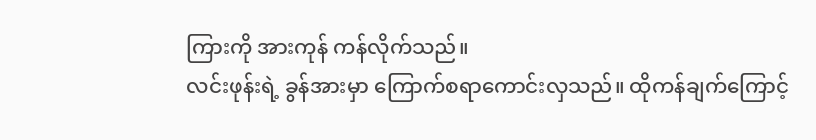ကြားကို အားကုန် ကန်လိုက်သည်။
လင်းဖုန်းရဲ့ ခွန်အားမှာ ကြောက်စရာကောင်းလှသည်။ ထိုကန်ချက်ကြောင့်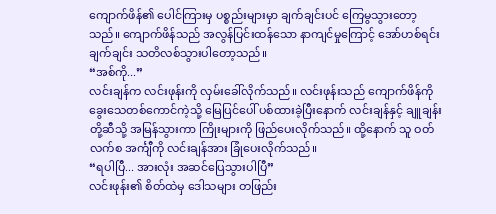ကျောက်ဖိန်၏ ပေါင်ကြားမှ ပစ္စည်းများမှာ ချက်ချင်းပင် ကြေမွသွားတော့သည်။ ကျောက်ဖိန်သည် အလွန်ပြင်းထန်သော နာကျင်မှုကြောင့် အော်ဟစ်ရင်း ချက်ချင်း သတိလစ်သွားပါတော့သည်။
“အစ်ကို...”
လင်းချန်က လင်းဖုန်းကို လှမ်းခေါ်လိုက်သည်။ လင်းဖုန်းသည် ကျောက်ဖိန်ကို ခွေးသေတစ်ကောင်ကဲ့သို့ မြေပြင်ပေါ် ပစ်ထားခဲ့ပြီးနောက် လင်းချန်နှင့် ချူချန်းတို့ဆီသို့ အမြန်သွားကာ ကြိုးများကို ဖြည်ပေးလိုက်သည်။ ထို့နောက် သူ ဝတ်လက်စ အင်္ကျီကို လင်းချန်အား ခြုံပေးလိုက်သည်။
“ရပါပြီ... အားလုံး အဆင်ပြေသွားပါပြီ”
လင်းဖုန်း၏ စိတ်ထဲမှ ဒေါသများ တဖြည်း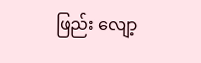ဖြည်း လျော့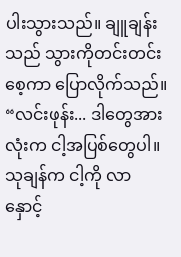ပါးသွားသည်။ ချူချန်းသည် သွားကိုတင်းတင်းစေ့ကာ ပြောလိုက်သည်။
“လင်းဖုန်း... ဒါတွေအားလုံးက ငါ့အပြစ်တွေပါ။ သုချန်က ငါ့ကို လာနှောင့်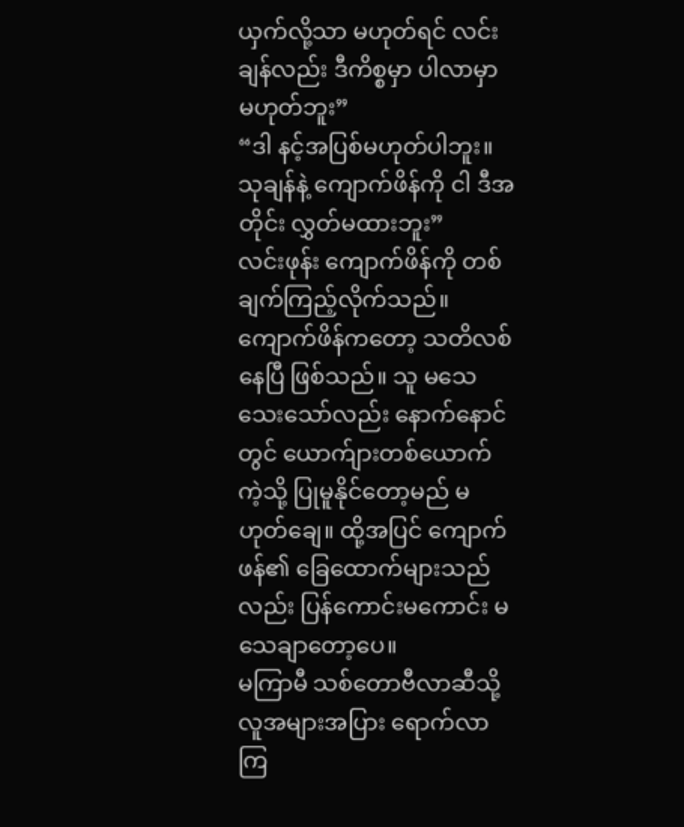ယှက်လို့သာ မဟုတ်ရင် လင်းချန်လည်း ဒီကိစ္စမှာ ပါလာမှာ မဟုတ်ဘူး”
“ဒါ နင့်အပြစ်မဟုတ်ပါဘူး။ သုချန်နဲ့ ကျောက်ဖိန်ကို ငါ ဒီအတိုင်း လွှတ်မထားဘူး”
လင်းဖုန်း ကျောက်ဖိန်ကို တစ်ချက်ကြည့်လိုက်သည်။ ကျောက်ဖိန်ကတော့ သတိလစ်နေပြီ ဖြစ်သည်။ သူ မသေသေးသော်လည်း နောက်နောင်တွင် ယောက်ျားတစ်ယောက်ကဲ့သို့ ပြုမူနိုင်တော့မည် မဟုတ်ချေ။ ထို့အပြင် ကျောက်ဖန်၏ ခြေထောက်များသည်လည်း ပြန်ကောင်းမကောင်း မသေချာတော့ပေ။
မကြာမီ သစ်တောဗီလာဆီသို့ လူအများအပြား ရောက်လာကြ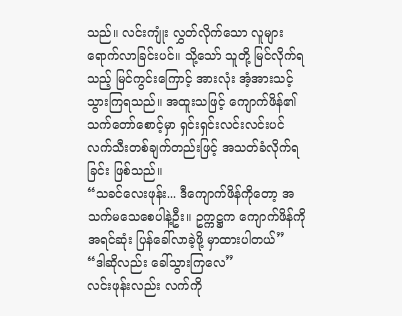သည်။ လင်းကျုံး လွှတ်လိုက်သော လူများ ရောက်လာခြင်းပင်။ သို့သော် သူတို့ မြင်လိုက်ရသည့် မြင်ကွင်းကြောင့် အားလုံး အံ့အားသင့်သွားကြရသည်။ အထူးသဖြင့် ကျောက်ဖိန်၏ သက်တော်စောင့်မှာ ရှင်းရှင်းလင်းလင်းပင် လက်သီးတစ်ချက်တည်းဖြင့် အသတ်ခံလိုက်ရခြင်း ဖြစ်သည်။
“သခင်လေးဖုန်း... ဒီကျောက်ဖိန်ကိုတော့ အသက်မသေစေပါနဲ့ဦး။ ဥက္ကဋ္ဌက ကျောက်ဖိန်ကို အရင်ဆုံး ပြန်ခေါ်လာခဲ့ဖို့ မှာထားပါတယ်”
“ဒါဆိုလည်း ခေါ်သွားကြလေ”
လင်းဖုန်းလည်း လက်ကို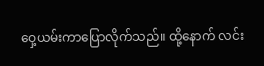ဝှေ့ယမ်းကာပြောလိုက်သည်။ ထို့နောက် လင်း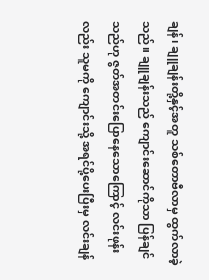ချန်၊ ချူချန်းတို့နှင့်အတူ သစ်တောဗီလာမှ ထွက်လာခဲ့သည်။ ချူချန်းသည် ကျောင်းဆောင်ကိုသာ ပြန်ချင်သည်ဟု ဇွတ်အတင်းပြောနေသောကြောင့် လင်းဖုန်းလည်း သူမကို ကျောင်းသို့ အရင်ပို့ပေးပြီးမှ လင်းချန်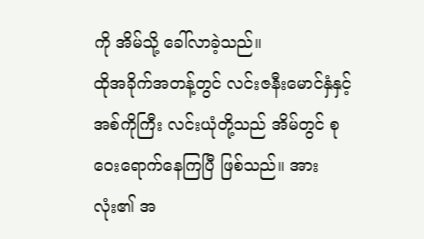ကို အိမ်သို့ ခေါ်လာခဲ့သည်။
ထိုအခိုက်အတန့်တွင် လင်းဇနီးမောင်နှံနှင့် အစ်ကိုကြီး လင်းယုံတို့သည် အိမ်တွင် စုဝေးရောက်နေကြပြီ ဖြစ်သည်။ အားလုံး၏ အ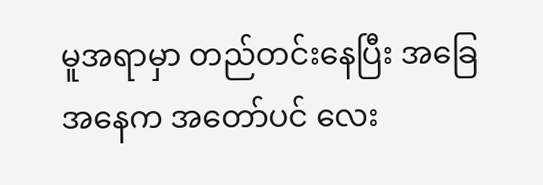မူအရာမှာ တည်တင်းနေပြီး အခြေအနေက အတော်ပင် လေး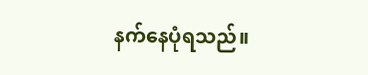နက်နေပုံရသည်။